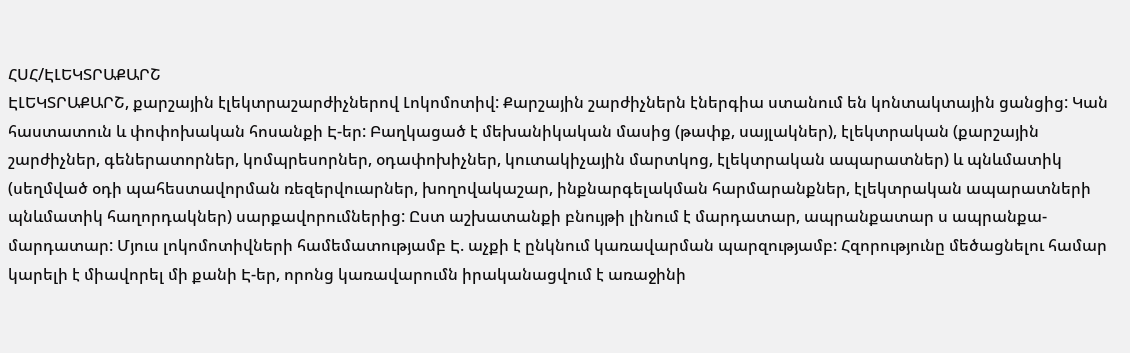ՀՍՀ/ԷԼԵԿՏՐԱՔԱՐՇ
ԷԼԵԿՏՐԱՔԱՐՇ, քարշային էլեկտրաշարժիչներով Լոկոմոտիվ: Քարշային շարժիչներն էներգիա ստանում են կոնտակտային ցանցից: Կան հաստատուն և փոփոխական հոսանքի Է-եր: Բաղկացած է մեխանիկական մասից (թափք, սայլակներ), էլեկտրական (քարշային շարժիչներ, գեներատորներ, կոմպրեսորներ, օդափոխիչներ, կուտակիչային մարտկոց, էլեկտրական ապարատներ) և պնևմատիկ (սեղմված օդի պահեստավորման ռեզերվուարներ, խողովակաշար, ինքնարգելակման հարմարանքներ, էլեկտրական ապարատների պնևմատիկ հաղորդակներ) սարքավորումներից: Ըստ աշխատանքի բնույթի լինում է մարդատար, ապրանքատար ս ապրանքա-մարդատար: Մյուս լոկոմոտիվների համեմատությամբ Է. աչքի է ընկնում կառավարման պարզությամբ: Հզորությունը մեծացնելու համար կարելի է միավորել մի քանի Է-եր, որոնց կառավարումն իրականացվում է առաջինի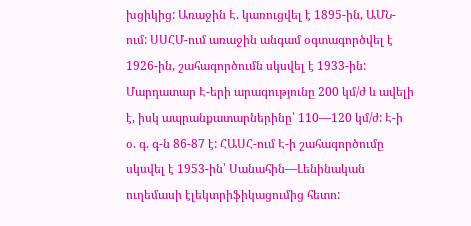խցիկից: Առաջին Է. կառուցվել է 1895-ին, ԱՄՆ-ում: ՍՍՀՄ-ում առաջին անգամ օգտագործվել է 1926-ին, շահագործումն սկսվել է 1933-ին: Մարդատար Է-երի արագությունը 200 կմ/ժ և ավելի է, իսկ ապրանքատարներինը՝ 110—120 կմ/ժ: Է-ի օ. գ. գ-ն 86-87 է: ՀԱՍՀ-ում Է-ի շահագործումը սկսվել է 1953-ին՝ Սանահին—Լենինական ուղեմասի էլեկտրիֆիկացումից հետո: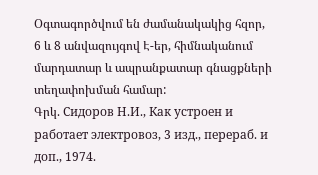Օգտագործվում են ժամանակակից հզոր, 6 և 8 անվազույգով Է-եր, հիմնականում մարդատար և ապրանքատար գնացքների տեղափոխման համար:
Գրկ. Сидоров Н.И., Как устроен и работает электровоз, 3 изд., перераб. и доп., 1974.